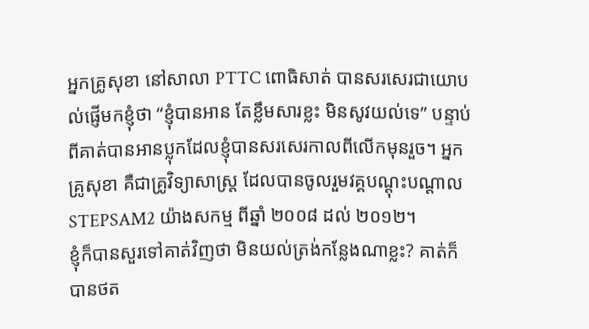អ្នកគ្រូសុខា នៅសាលា PTTC ពោធិសាត់ បានសរសេរជាយោបល់ផ្ញើមកខ្ញុំថា “ខ្ញុំបានអាន តែខ្លឹមសារខ្លះ មិនសូវយល់ទេ” បន្ទាប់ពីគាត់បានអានប្លុកដែលខ្ញុំបានសរសេរកាលពីលើកមុនរួច។ អ្នកគ្រូសុខា គឺជាគ្រូវិទ្យាសាស្រ្ត ដែលបានចូលរួមវគ្គបណ្ដុះបណ្ដាល STEPSAM2 យ៉ាងសកម្ម ពីឆ្នាំ ២០០៨ ដល់ ២០១២។
ខ្ញុំក៏បានសួរទៅគាត់វិញថា មិនយល់ត្រង់កន្លែងណាខ្លះ? គាត់ក៏បានថត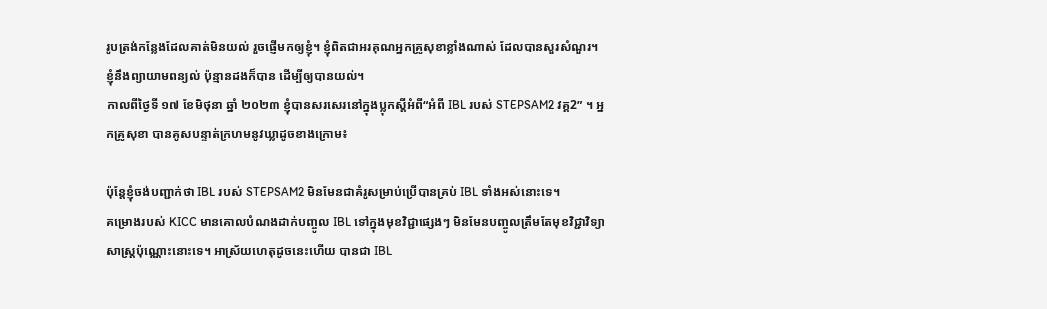រូបត្រង់កន្លែងដែលគាត់មិនយល់ រួចផ្ញើមកឲ្យខ្ញុំ។ ខ្ញុំពិតជាអរគុណអ្នកគ្រូសុខាខ្លាំងណាស់ ដែលបានសួរសំណួរ។ ខ្ញុំនឹងព្យាយាមពន្យល់ ប៉ុន្មានដងក៏បាន ដើម្បីឲ្យបានយល់។
កាលពីថ្ងៃទី ១៧ ខែមិថុនា ឆ្នាំ ២០២៣ ខ្ញុំបានសរសេរនៅក្នុងប្លុកស្ដីអំពី“អំពី IBL របស់ STEPSAM2 វគ្គ2” ។ អ្នកគ្រូសុខា បានគូសបន្ទាត់ក្រហមនូវឃ្លាដូចខាងក្រោម៖

ប៉ុន្តែខ្ញុំចង់បញ្ជាក់ថា IBL របស់ STEPSAM2 មិនមែនជាគំរូសម្រាប់ប្រើបានគ្រប់ IBL ទាំងអស់នោះទេ។
គម្រោងរបស់ KICC មានគោលបំណងដាក់បញ្ចូល IBL ទៅក្នុងមុខវិជ្ជាផ្សេងៗ មិនមែនបញ្ចូលត្រឹមតែមុខវិជ្ជាវិទ្យាសាស្រ្តប៉ុណ្ណោះនោះទេ។ អាស្រ័យហេតុដូចនេះហើយ បានជា IBL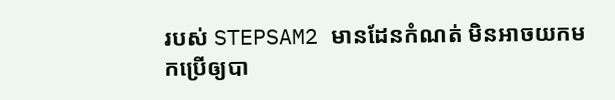របស់ STEPSAM2 មានដែនកំណត់ មិនអាចយកមកប្រើឲ្យបា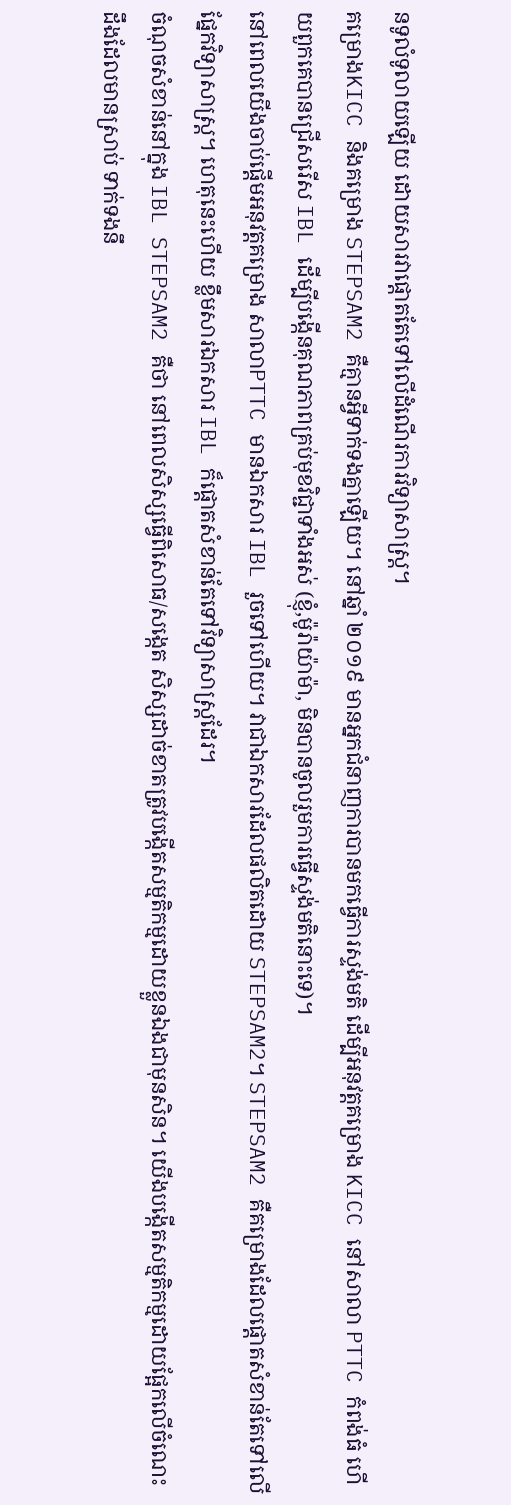នទូលំទូលាយឡើយ ដោយសារវាផ្ដោតតែទៅលើដំណើរការវិទ្យាសាស្រ្ត។
គម្រោងKICC និងគម្រោង STEPSAM2 គឺគ្មានអ្វីទាក់ទងគ្នាឡើយ។ នៅឆ្នាំ ២០១៩ មានអ្នកជំនាញការបានមកធ្វើការស្ទង់មតិ ដើម្បីអនុវត្តគម្រោង KICC នៅសាលា PTTC កំពង់ធំ ហើយពួកគេបានជ្រើសរើស IBL ដើម្បីបង្កើនគុណភាពគ្រប់មុខវិជ្ជាទាំងអស់ (ខ្ញុំ,ម៉ូរ៉ាយ៉ាម៉ា, មិនបានចូលរួមការធ្វើស្ទង់មតិនោះទេ)។
នៅពេលយើងចាប់ផ្ដើមអនុវត្តគម្រោង សាលាPTTC មានឯកសារ IBL រួចទៅហើយ។ វាជាឯកសារដែលផលិតដោយ STEPSAM2។ STEPSAM2 គឺគម្រោងដែលផ្ដោតសំខាន់តែទៅលើផ្នែកវិទ្យាសាស្រ្ត។ ហេតុនេះហើយ ខ្លឹមសារឯកសារ IBL ក៏ផ្ដោតសំខាន់តែទៅវិទ្យាសាស្រ្តដែរ។
ចំណុចសំខាន់នៅក្នុង IBL STEPSAM2 គឺថា នៅពេលសិស្សធ្វើពិសោធ/សង្កេត សិស្សដាច់ខាតត្រូវបង្កើតសម្មតិកម្មដោយខ្លួនឯងជាមុនសិន។ យើងបង្កើតសម្មតិកម្មដោយផ្អែកលើចំណេះដឹងដែលមានស្រាប់ ទាក់ទងនឹ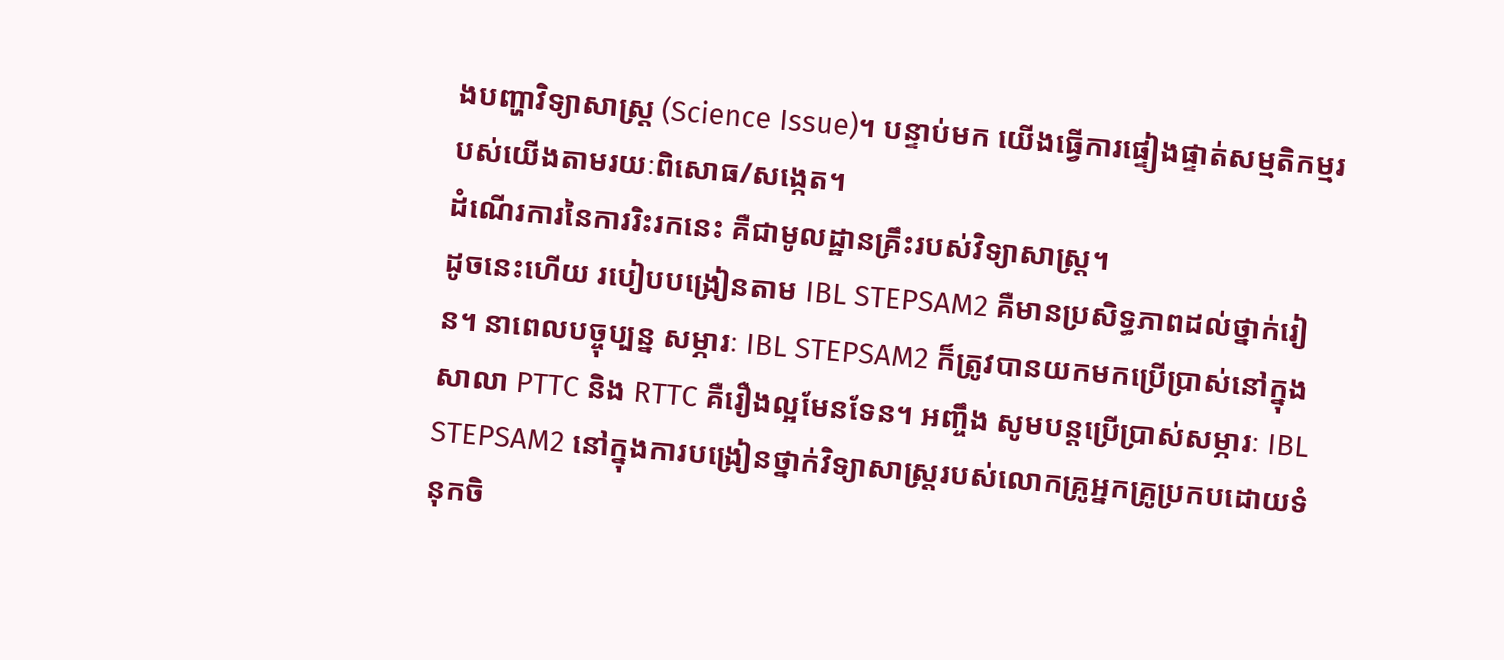ងបញ្ហាវិទ្យាសាស្រ្ត (Science Issue)។ បន្ទាប់មក យើងធ្វើការផ្ទៀងផ្ទាត់សម្មតិកម្មរបស់យើងតាមរយៈពិសោធ/សង្កេត។
ដំណើរការនៃការរិះរកនេះ គឺជាមូលដ្ឋានគ្រឹះរបស់វិទ្យាសាស្រ្ត។
ដូចនេះហើយ របៀបបង្រៀនតាម IBL STEPSAM2 គឺមានប្រសិទ្ធភាពដល់ថ្នាក់រៀន។ នាពេលបច្ចុប្បន្ន សម្ភារៈ IBL STEPSAM2 ក៏ត្រូវបានយកមកប្រើប្រាស់នៅក្នុងសាលា PTTC និង RTTC គឺរឿងល្អមែនទែន។ អញ្ចឹង សូមបន្តប្រើប្រាស់សម្ភារៈ IBL STEPSAM2 នៅក្នុងការបង្រៀនថ្នាក់វិទ្យាសាស្រ្តរបស់លោកគ្រូអ្នកគ្រូប្រកបដោយទំនុកចិ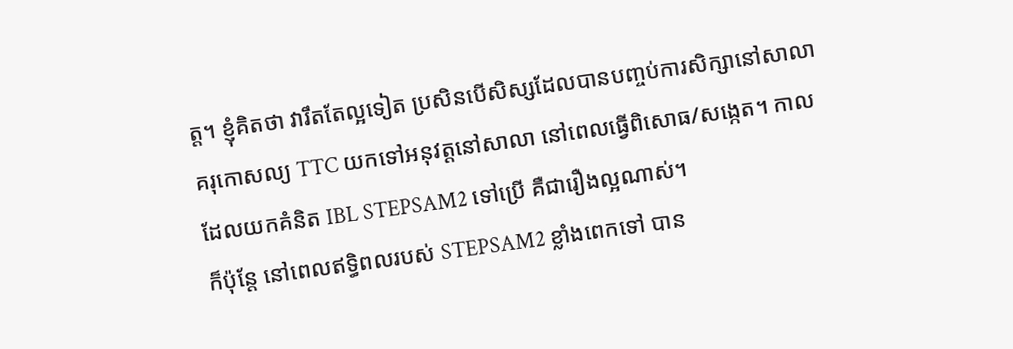ត្ត។ ខ្ញុំគិតថា វារឹតតែល្អទៀត ប្រសិនបើសិស្សដែលបានបញ្ចប់ការសិក្សានៅសាលាគរុកោសល្យ TTC យកទៅអនុវត្តនៅសាលា នៅពេលធ្វើពិសោធ/សង្កេត។ កាលដែលយកគំនិត IBL STEPSAM2 ទៅប្រើ គឺជារឿងល្អណាស់។
ក៏ប៉ុន្តែ នៅពេលឥទ្ធិពលរបស់ STEPSAM2 ខ្លាំងពេកទៅ បាន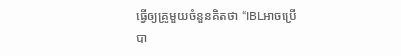ធ្វើឲ្យគ្រូមួយចំនួនគិតថា “IBLអាចប្រើបា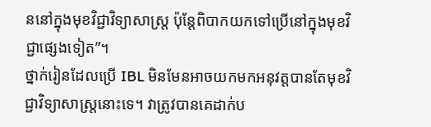ននៅក្នុងមុខវិជ្ជាវិទ្យាសាស្រ្ត ប៉ុន្តែពិបាកយកទៅប្រើនៅក្នុងមុខវិជ្ជាផ្សេងទៀត”។
ថ្នាក់រៀនដែលប្រើ IBL មិនមែនអាចយកមកអនុវត្តបានតែមុខវិជ្ជាវិទ្យាសាស្រ្តនោះទេ។ វាត្រូវបានគេដាក់ប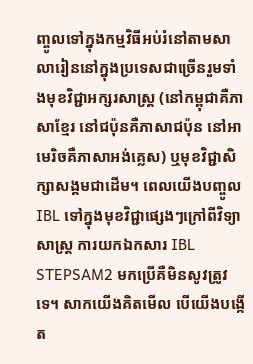ញ្ចូលទៅក្នុងកម្មវិធីអប់រំនៅតាមសាលារៀននៅក្នុងប្រទេសជាច្រើនរួមទាំងមុខវិជ្ជាអក្សរសាស្រ្ត (នៅកម្ពុជាគឺភាសាខ្មែរ នៅជប៉ុនគឺភាសាជប៉ុន នៅអាមេរិចគឺភាសាអង់គ្លេស) ឬមុខវិជ្ជាសិក្សាសង្គមជាដើម។ ពេលយើងបញ្ចូល IBL ទៅក្នុងមុខវិជ្ជាផ្សេងៗក្រៅពីវិទ្យាសាស្រ្ត ការយកឯកសារ IBL STEPSAM2 មកប្រើគឺមិនសូវត្រូវទេ។ សាកយើងគិតមើល បើយើងបង្កើត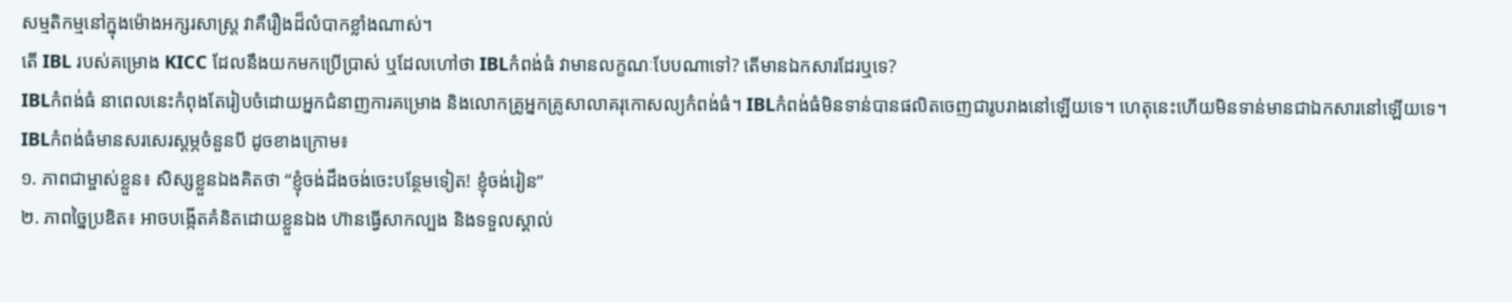សម្មតិកម្មនៅក្នុងម៉ោងអក្សរសាស្រ្ត វាគឺរឿងដ៏លំបាកខ្លាំងណាស់។
តើ IBL របស់គម្រោង KICC ដែលនឹងយកមកប្រើប្រាស់ ឬដែលហៅថា IBLកំពង់ធំ វាមានលក្ខណៈបែបណាទៅ? តើមានឯកសារដែរឬទេ?
IBLកំពង់ធំ នាពេលនេះកំពុងតែរៀបចំដោយអ្នកជំនាញការគម្រោង និងលោកគ្រូអ្នកគ្រូសាលាគរុកោសល្យកំពង់ធំ។ IBLកំពង់ធំមិនទាន់បានផលិតចេញជារូបរាងនៅឡើយទេ។ ហេតុនេះហើយមិនទាន់មានជាឯកសារនៅឡើយទេ។
IBLកំពង់ធំមានសរសេរស្ដម្ភចំនួនបី ដូចខាងក្រោម៖
១. ភាពជាម្ចាស់ខ្លួន៖ សិស្សខ្លួនឯងគិតថា “ខ្ញុំចង់ដឹងចង់ចេះបន្ថែមទៀត! ខ្ញុំចង់រៀន”
២. ភាពច្នៃប្រឌិត៖ អាចបង្កើតគំនិតដោយខ្លួនឯង ហ៊ានធ្វើសាកល្បង និងទទួលស្គាល់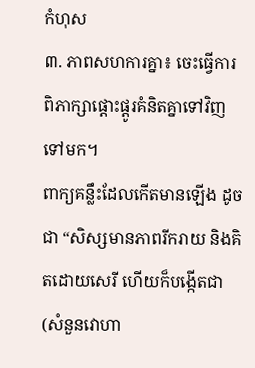កំហុស
៣. ភាពសហការគ្នា៖ ចេះធ្វើការពិភាក្សាផ្ដោះផ្ដូរគំនិតគ្នាទៅវិញទៅមក។
ពាក្យគន្លឹះដែលកើតមានឡើង ដូចជា “សិស្សមានភាពរីករាយ និងគិតដោយសេរី ហើយក៏បង្កើតជា (សំនួនវោហា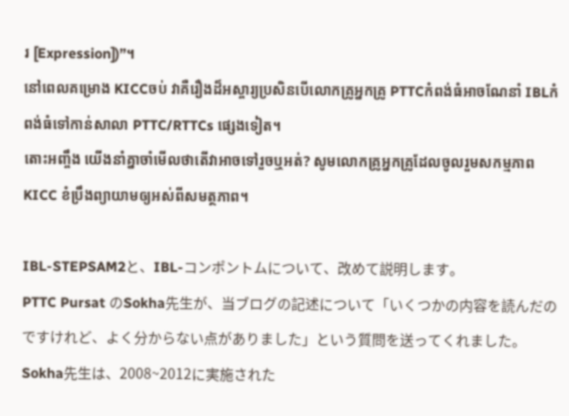រ [Expression])”។
នៅពេលគម្រោង KICCចប់ វាគឺរឿងដ៏អស្ចារ្យប្រសិនបើលោកគ្រូអ្នកគ្រូ PTTCកំពង់ធំអាចណែនាំ IBLកំពង់ធំទៅកាន់សាលា PTTC/RTTCs ផ្សេងទៀត។
តោះអញ្ចឹង យើងនាំគ្នាចាំមើលថាតើវាអាចទៅរួចឬអត់? សូមលោកគ្រូអ្នកគ្រូដែលចូលរួមសកម្មភាព KICC ខំប្រឹងព្យាយាមឲ្យអស់ពីសមត្ថភាព។

IBL-STEPSAM2と、IBL-コンポントムについて、改めて説明します。
PTTC Pursat のSokha先生が、当ブログの記述について「いくつかの内容を読んだのですけれど、よく分からない点がありました」という質問を送ってくれました。Sokha先生は、2008~2012に実施された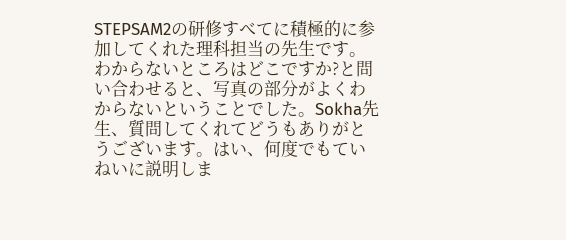STEPSAM2の研修すべてに積極的に参加してくれた理科担当の先生です。
わからないところはどこですか?と問い合わせると、写真の部分がよくわからないということでした。Sokha先生、質問してくれてどうもありがとうございます。はい、何度でもていねいに説明しま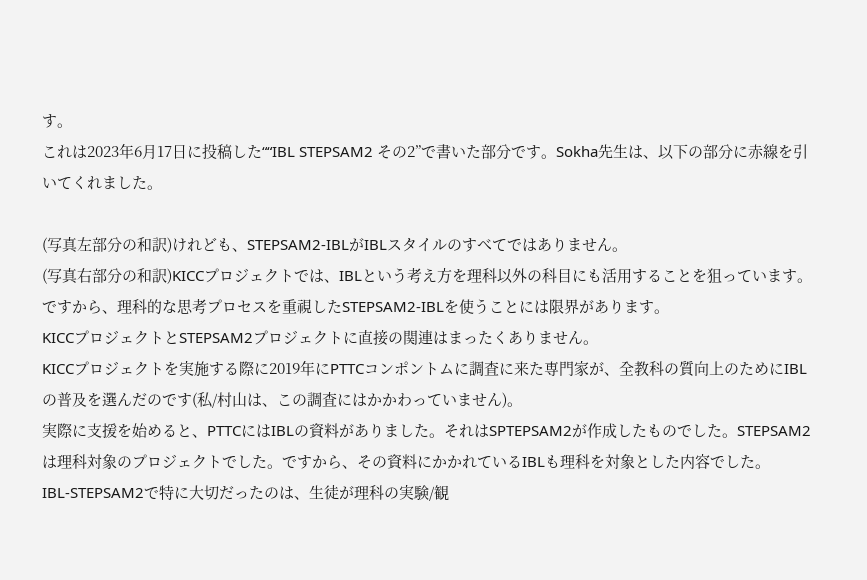す。
これは2023年6月17日に投稿した““IBL STEPSAM2 その2”で書いた部分です。Sokha先生は、以下の部分に赤線を引いてくれました。

(写真左部分の和訳)けれども、STEPSAM2-IBLがIBLスタイルのすべてではありません。
(写真右部分の和訳)KICCプロジェクトでは、IBLという考え方を理科以外の科目にも活用することを狙っています。ですから、理科的な思考プロセスを重視したSTEPSAM2-IBLを使うことには限界があります。
KICCプロジェクトとSTEPSAM2プロジェクトに直接の関連はまったくありません。
KICCプロジェクトを実施する際に2019年にPTTCコンポントムに調査に来た専門家が、全教科の質向上のためにIBLの普及を選んだのです(私/村山は、この調査にはかかわっていません)。
実際に支援を始めると、PTTCにはIBLの資料がありました。それはSPTEPSAM2が作成したものでした。STEPSAM2は理科対象のプロジェクトでした。ですから、その資料にかかれているIBLも理科を対象とした内容でした。
IBL-STEPSAM2で特に大切だったのは、生徒が理科の実験/観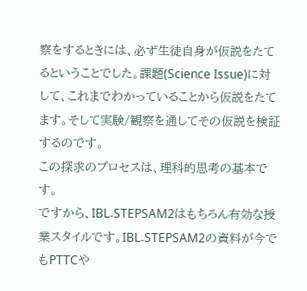察をするときには、必ず生徒自身が仮説をたてるということでした。課題(Science Issue)に対して、これまでわかっていることから仮説をたてます。そして実験/観察を通してその仮説を検証するのです。
この探求のプロセスは、理科的思考の基本です。
ですから、IBL₋STEPSAM2はもちろん有効な授業スタイルです。IBL₋STEPSAM2の資料が今でもPTTCや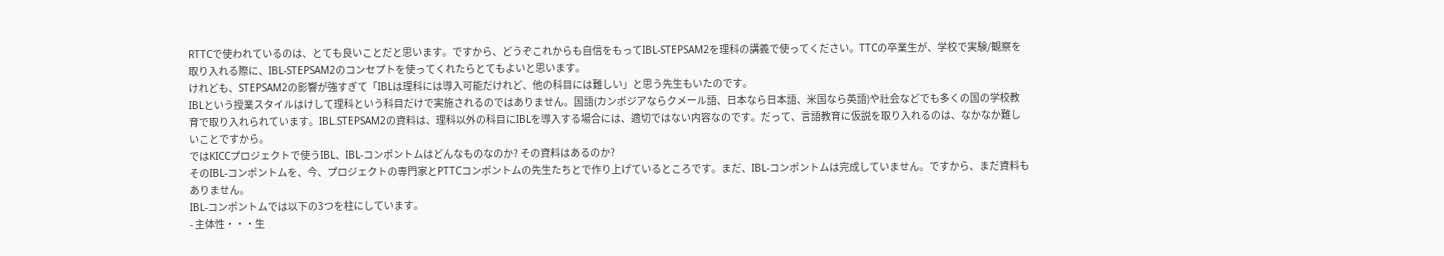RTTCで使われているのは、とても良いことだと思います。ですから、どうぞこれからも自信をもってIBL-STEPSAM2を理科の講義で使ってください。TTCの卒業生が、学校で実験/観察を取り入れる際に、IBL-STEPSAM2のコンセプトを使ってくれたらとてもよいと思います。
けれども、STEPSAM2の影響が強すぎて「IBLは理科には導入可能だけれど、他の科目には難しい」と思う先生もいたのです。
IBLという授業スタイルはけして理科という科目だけで実施されるのではありません。国語(カンボジアならクメール語、日本なら日本語、米国なら英語)や社会などでも多くの国の学校教育で取り入れられています。IBL₋STEPSAM2の資料は、理科以外の科目にIBLを導入する場合には、適切ではない内容なのです。だって、言語教育に仮説を取り入れるのは、なかなか難しいことですから。
ではKICCプロジェクトで使うIBL、IBL-コンポントムはどんなものなのか? その資料はあるのか?
そのIBL-コンポントムを、今、プロジェクトの専門家とPTTCコンポントムの先生たちとで作り上げているところです。まだ、IBL-コンポントムは完成していません。ですから、まだ資料もありません。
IBL-コンポントムでは以下の3つを柱にしています。
- 主体性・・・生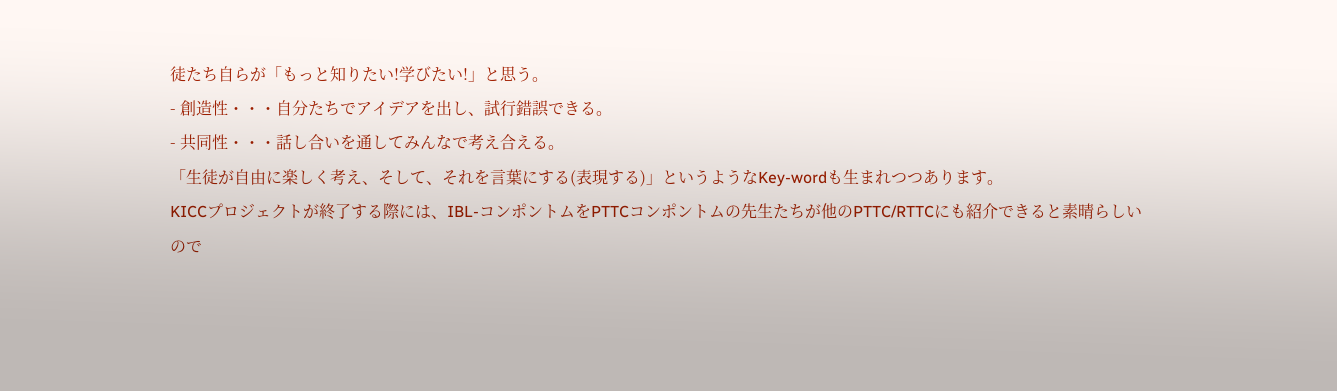徒たち自らが「もっと知りたい!学びたい!」と思う。
- 創造性・・・自分たちでアイデアを出し、試行錯誤できる。
- 共同性・・・話し合いを通してみんなで考え合える。
「生徒が自由に楽しく考え、そして、それを言葉にする(表現する)」というようなKey-wordも生まれつつあります。
KICCプロジェクトが終了する際には、IBL-コンポントムをPTTCコンポントムの先生たちが他のPTTC/RTTCにも紹介できると素晴らしいので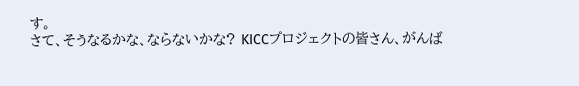す。
さて、そうなるかな、ならないかな? KICCプロジェクトの皆さん、がんば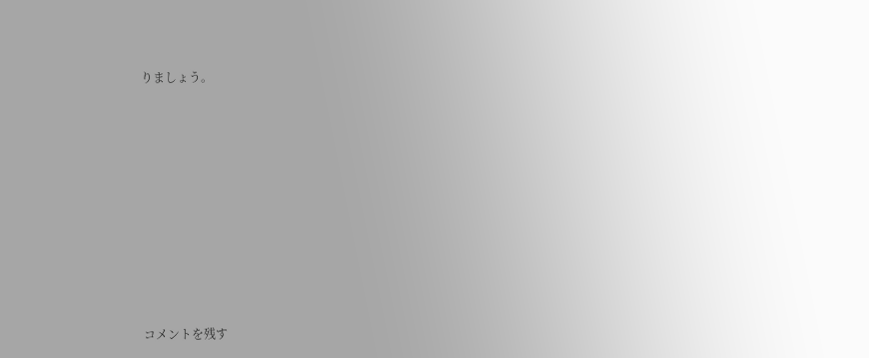りましょう。














コメントを残す